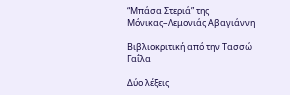“Μπάσα Στεριά” της Μόνικας–Λεμονιάς Αβαγιάννη

Βιβλιοκριτική από την Τασσώ Γαΐλα

Δύο λέξεις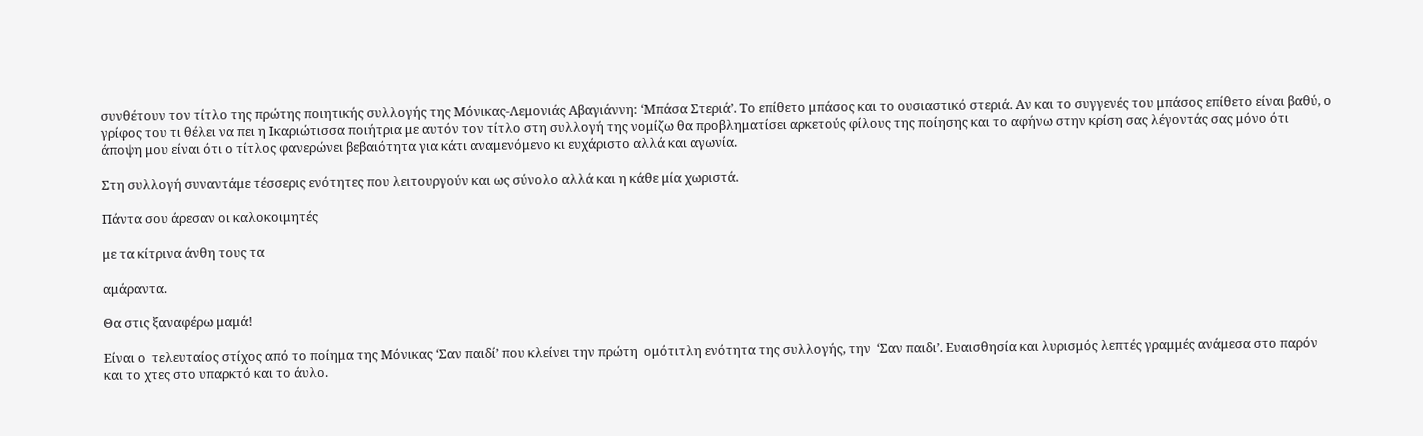συνθέτουν τον τίτλο της πρώτης ποιητικής συλλογής της Μόνικας-Λεμονιάς Αβαγιάννη: ‘Μπάσα Στεριά’. Το επίθετο μπάσος και το ουσιαστικό στεριά. Αν και το συγγενές του μπάσος επίθετο είναι βαθύ, ο γρίφος του τι θέλει να πει η Ικαριώτισσα ποιήτρια με αυτόν τον τίτλο στη συλλογή της νομίζω θα προβληματίσει αρκετούς φίλους της ποίησης και το αφήνω στην κρίση σας λέγοντάς σας μόνο ότι άποψη μου είναι ότι ο τίτλος φανερώνει βεβαιότητα για κάτι αναμενόμενο κι ευχάριστο αλλά και αγωνία.

Στη συλλογή συναντάμε τέσσερις ενότητες που λειτουργούν και ως σύνολο αλλά και η κάθε μία χωριστά.

Πάντα σου άρεσαν οι καλοκοιμητές

με τα κίτρινα άνθη τους τα

αμάραντα.

Θα στις ξαναφέρω μαμά!

Είναι ο  τελευταίος στίχος από το ποίημα της Μόνικας ‘Σαν παιδί’ που κλείνει την πρώτη  ομότιτλη ενότητα της συλλογής, την  ‘Σαν παιδι’. Ευαισθησία και λυρισμός λεπτές γραμμές ανάμεσα στο παρόν και το χτες στο υπαρκτό και το άυλο.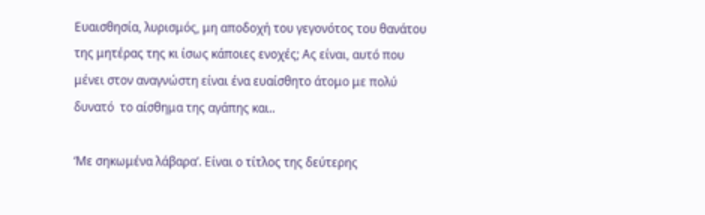Ευαισθησία, λυρισμός, μη αποδοχή του γεγονότος του θανάτου της μητέρας της κι ίσως κάποιες ενοχές; Ας είναι, αυτό που μένει στον αναγνώστη είναι ένα ευαίσθητο άτομο με πολύ δυνατό  το αίσθημα της αγάπης και..

‘Με σηκωμένα λάβαρα’. Είναι ο τίτλος της δεύτερης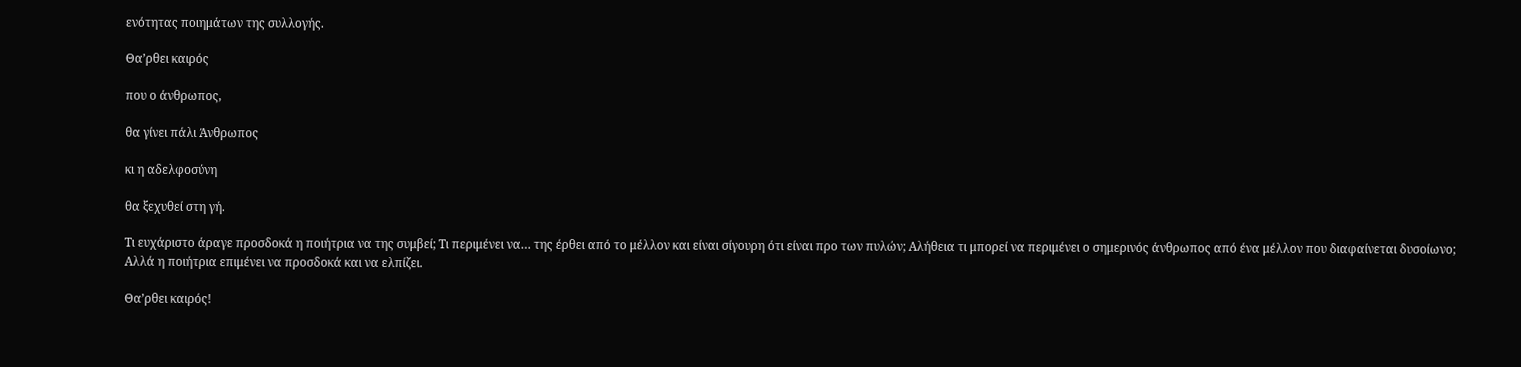ενότητας ποιημάτων της συλλογής.

Θα’ρθει καιρός

που ο άνθρωπος,

θα γίνει πάλι Άνθρωπος

κι η αδελφοσύνη

θα ξεχυθεί στη γή.

Τι ευχάριστο άραγε προσδοκά η ποιήτρια να της συμβεί; Τι περιμένει να… της έρθει από το μέλλον και είναι σίγουρη ότι είναι προ των πυλών; Αλήθεια τι μπορεί να περιμένει ο σημερινός άνθρωπος από ένα μέλλον που διαφαίνεται δυσοίωνο; Αλλά η ποιήτρια επιμένει να προσδοκά και να ελπίζει.

Θα’ρθει καιρός!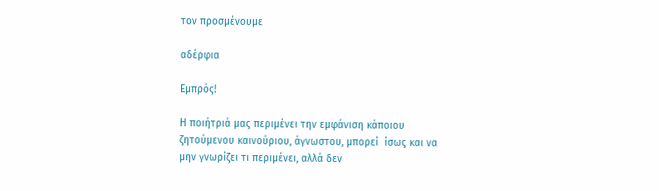τον προσμένουμε

αδέρφια

Εμπρός!

Η ποιήτριά μας περιμένει την εμφάνιση κάποιου ζητούμενου καινούριου, άγνωστου, μπορεί  ίσως και να μην γνωρίζει τι περιμένει, αλλά δεν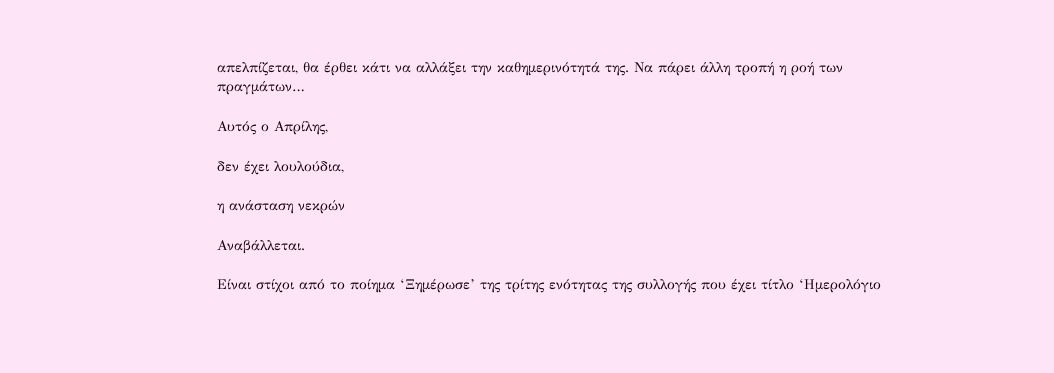απελπίζεται, θα έρθει κάτι να αλλάξει την καθημερινότητά της. Να πάρει άλλη τροπή η ροή των πραγμάτων…

Αυτός ο Απρίλης,

δεν έχει λουλούδια,

η ανάσταση νεκρών

Αναβάλλεται.

Είναι στίχοι από το ποίημα ‘Ξημέρωσε’ της τρίτης ενότητας της συλλογής που έχει τίτλο ‘Ημερολόγιο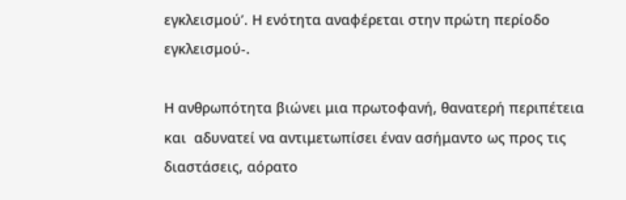εγκλεισμού’. Η ενότητα αναφέρεται στην πρώτη περίοδο εγκλεισμού-.

Η ανθρωπότητα βιώνει μια πρωτοφανή, θανατερή περιπέτεια και  αδυνατεί να αντιμετωπίσει έναν ασήμαντο ως προς τις διαστάσεις, αόρατο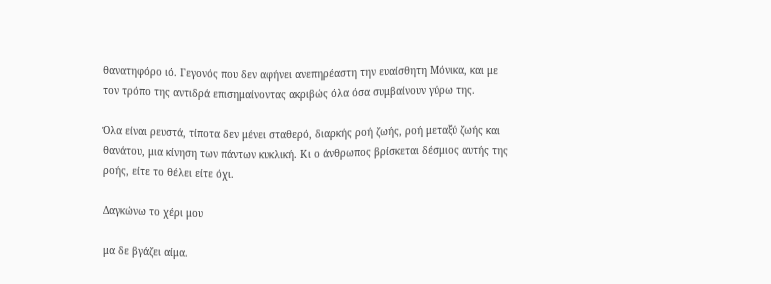θανατηφόρο ιό. Γεγονός που δεν αφήνει ανεπηρέαστη την ευαίσθητη Μόνικα, και με τον τρόπο της αντιδρά επισημαίνοντας ακριβώς όλα όσα συμβαίνουν γύρω της.

Όλα είναι ρευστά, τίποτα δεν μένει σταθερό, διαρκής ροή ζωής, ροή μεταξύ ζωής και θανάτου, μια κίνηση των πάντων κυκλική. Κι ο άνθρωπος βρίσκεται δέσμιος αυτής της ροής, είτε το θέλει είτε όχι.

Δαγκώνω το χέρι μου

μα δε βγάζει αίμα.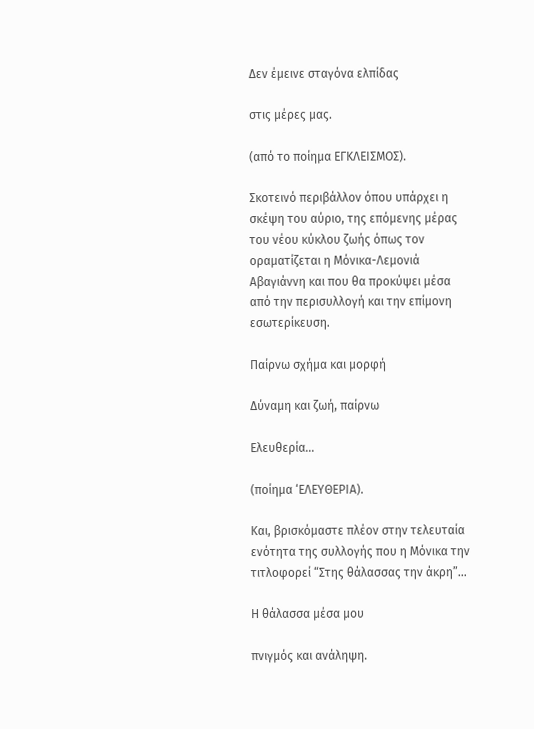Δεν έμεινε σταγόνα ελπίδας

στις μέρες μας.

(από το ποίημα ΕΓΚΛΕΙΣΜΟΣ).

Σκοτεινό περιβάλλον όπου υπάρχει η σκέψη του αύριο, της επόμενης μέρας του νέου κύκλου ζωής όπως τον οραματίζεται η Μόνικα-Λεμονιά Αβαγιάννη και που θα προκύψει μέσα από την περισυλλογή και την επίμονη εσωτερίκευση.

Παίρνω σχήμα και μορφή

Δύναμη και ζωή, παίρνω

Ελευθερία…

(ποίημα ‘ΕΛΕΥΘΕΡΙΑ).

Και, βρισκόμαστε πλέον στην τελευταία ενότητα της συλλογής που η Μόνικα την τιτλοφορεί “Στης θάλασσας την άκρη”…

Η θάλασσα μέσα μου

πνιγμός και ανάληψη.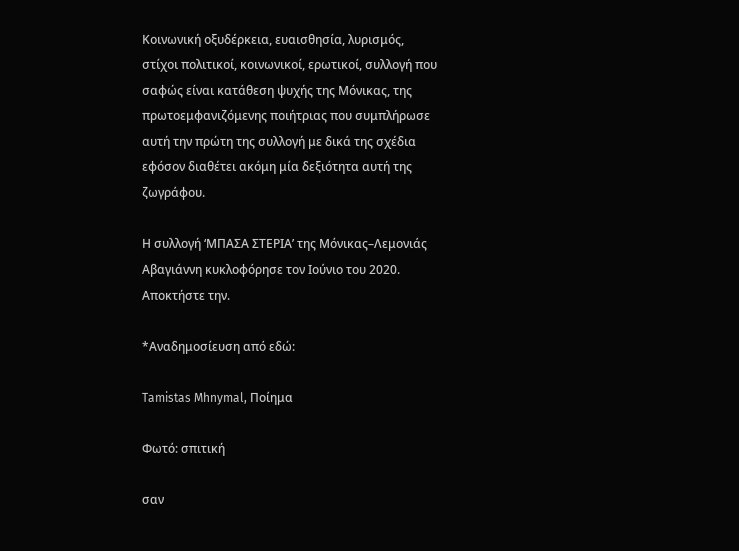Κοινωνική οξυδέρκεια, ευαισθησία, λυρισμός, στίχοι πολιτικοί, κοινωνικοί, ερωτικοί, συλλογή που σαφώς είναι κατάθεση ψυχής της Μόνικας, της πρωτοεμφανιζόμενης ποιήτριας που συμπλήρωσε αυτή την πρώτη της συλλογή με δικά της σχέδια εφόσον διαθέτει ακόμη μία δεξιότητα αυτή της ζωγράφου.

Η συλλογή ‘ΜΠΑΣΑ ΣΤΕΡΙΑ’ της Μόνικας–Λεμονιάς Αβαγιάννη κυκλοφόρησε τον Ιούνιο του 2020. Αποκτήστε την.

*Αναδημοσίευση από εδώ:

Tamistas Mhnymal, Ποίημα

Φωτό: σπιτική

σαν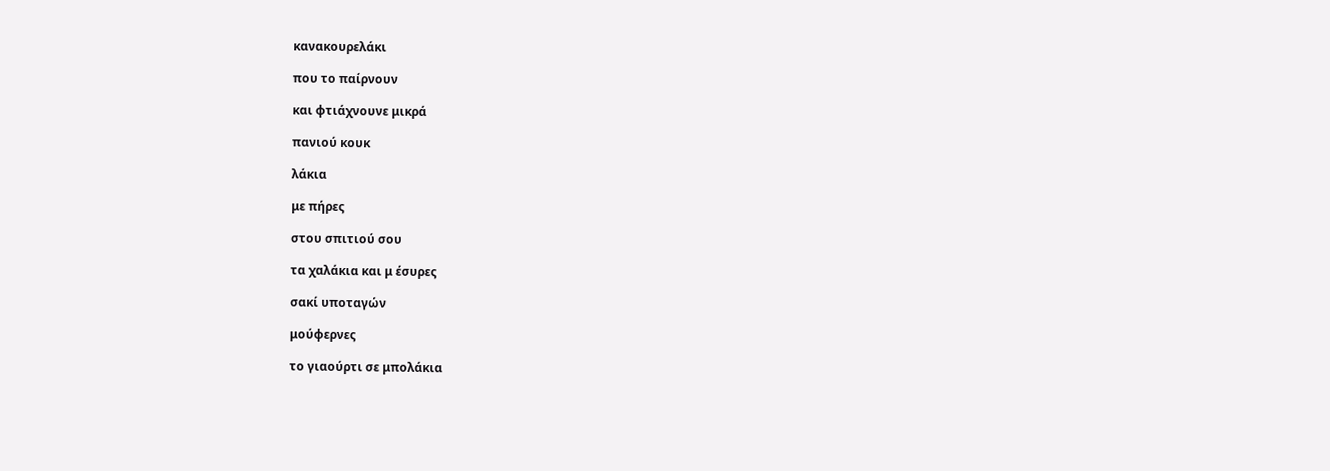κανακουρελάκι

που το παίρνουν

και φτιάχνουνε μικρά

πανιού κουκ

λάκια

με πήρες

στου σπιτιού σου

τα χαλάκια και μ έσυρες

σακί υποταγών

μούφερνες

το γιαούρτι σε μπολάκια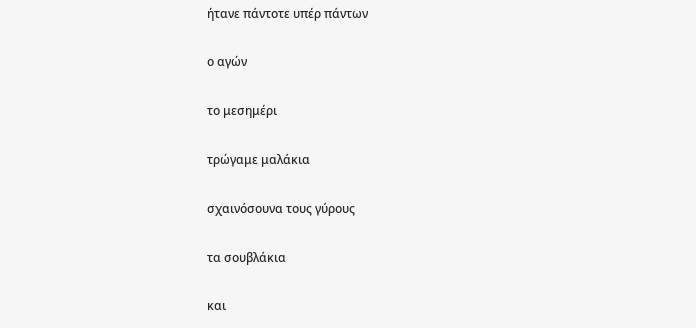ήτανε πάντοτε υπέρ πάντων

ο αγών

το μεσημέρι

τρώγαμε μαλάκια

σχαινόσουνα τους γύρους

τα σουβλάκια

και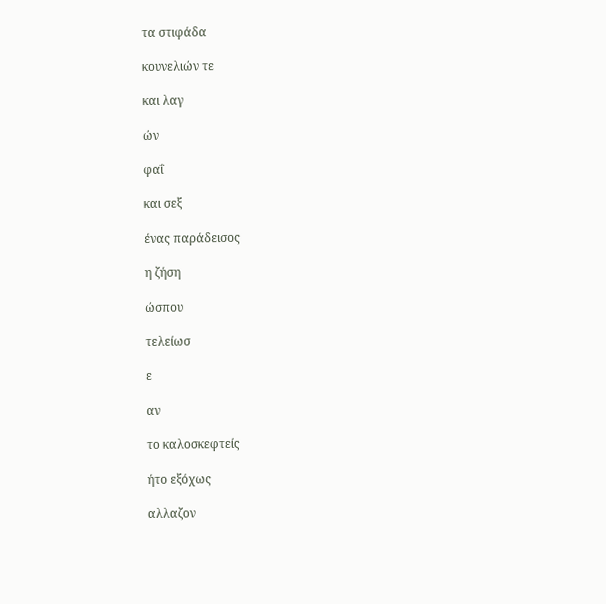τα στιφάδα

κουνελιών τε

και λαγ

ών

φαΐ

και σεξ

ένας παράδεισος

η ζήση

ώσπου

τελείωσ

ε

αν

το καλοσκεφτείς

ήτο εξόχως

αλλαζον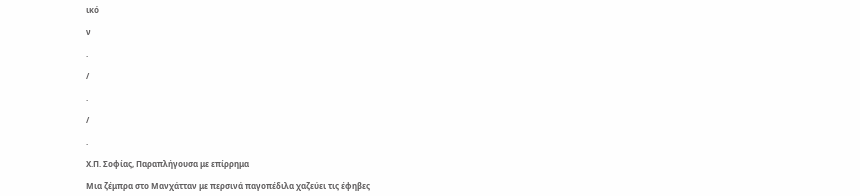ικό

ν

.

/

.

/

.

Χ.Π. Σοφίας, Παραπλήγουσα με επίρρημα

Μια ζέμπρα στο Μανχάτταν με περσινά παγοπέδιλα χαζεύει τις έφηβες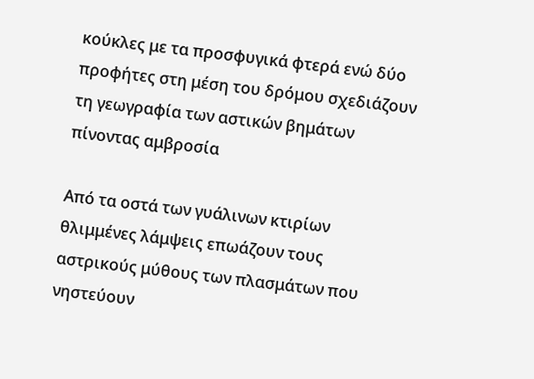κούκλες με τα προσφυγικά φτερά ενώ δύο προφήτες στη μέση του δρόμου σχεδιάζουν τη γεωγραφία των αστικών βημάτων πίνοντας αμβροσία

Από τα οστά των γυάλινων κτιρίων θλιμμένες λάμψεις επωάζουν τους αστρικούς μύθους των πλασμάτων που νηστεύουν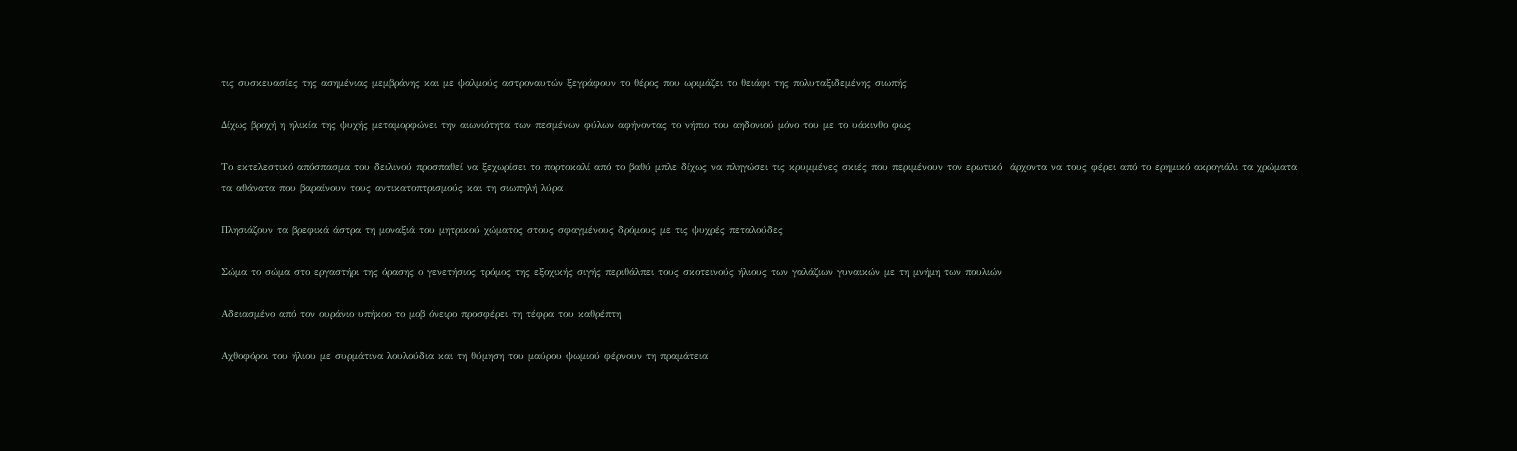τις συσκευασίες της ασημένιας μεμβράνης και με ψαλμούς αστροναυτών ξεγράφουν το θέρος που ωριμάζει το θειάφι της πολυταξιδεμένης σιωπής

Δίχως βροχή η ηλικία της ψυχής μεταμορφώνει την αιωνιότητα των πεσμένων φύλων αφήνοντας το νήπιο του αηδονιού μόνο του με το υάκινθο φως

Το εκτελεστικό απόσπασμα του δειλινού προσπαθεί να ξεχωρίσει το πορτοκαλί από το βαθύ μπλε δίχως να πληγώσει τις κρυμμένες σκιές που περιμένουν τον ερωτικό  άρχοντα να τους φέρει από το ερημικό ακρογιάλι τα χρώματα τα αθάνατα που βαραίνουν τους αντικατοπτρισμούς και τη σιωπηλή λύρα

Πλησιάζουν τα βρεφικά άστρα τη μοναξιά του μητρικού χώματος στους σφαγμένους δρόμους με τις ψυχρές πεταλούδες

Σώμα το σώμα στο εργαστήρι της όρασης ο γενετήσιος τρόμος της εξοχικής σιγής περιθάλπει τους σκοτεινούς ήλιους των γαλάζιων γυναικών με τη μνήμη των πουλιών

Αδειασμένο από τον ουράνιο υπήκοο το μοβ όνειρο προσφέρει τη τέφρα του καθρέπτη

Αχθοφόροι του ήλιου με συρμάτινα λουλούδια και τη θύμηση του μαύρου ψωμιού φέρνουν τη πραμάτεια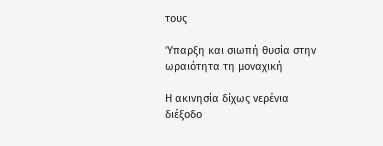τους

Ύπαρξη και σιωπή θυσία στην ωραιότητα τη μοναχική

Η ακινησία δίχως νερένια διέξοδο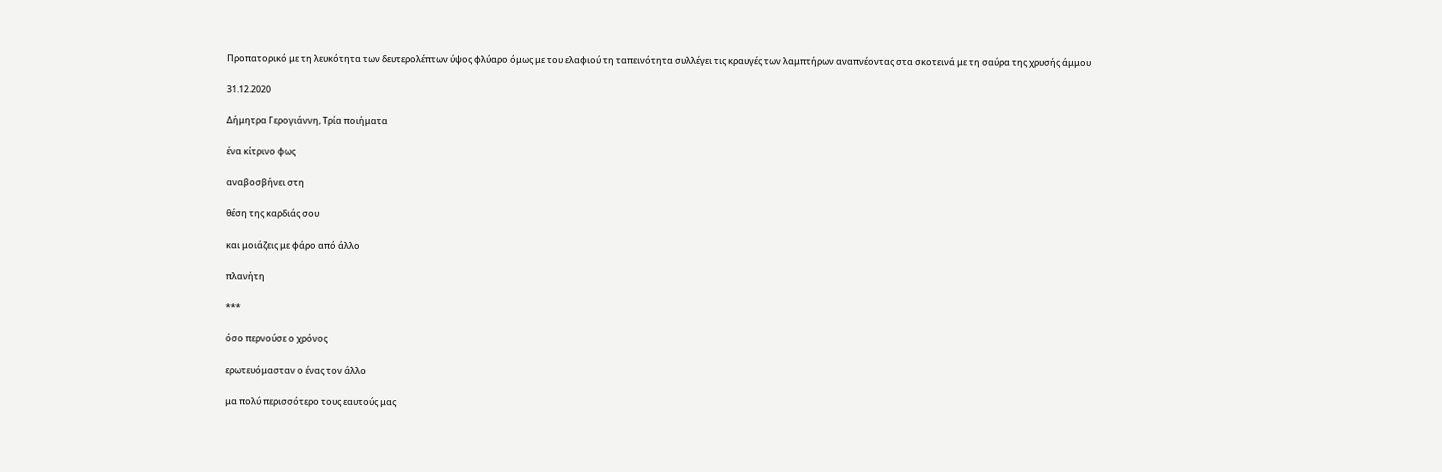Προπατορικό με τη λευκότητα των δευτερολέπτων ύψος φλύαρο όμως με του ελαφιού τη ταπεινότητα συλλέγει τις κραυγές των λαμπτήρων αναπνέοντας στα σκοτεινά με τη σαύρα της χρυσής άμμου

31.12.2020

Δήμητρα Γερογιάννη, Τρία ποιήματα

ένα κίτρινο φως

αναβοσβήνει στη

θέση της καρδιάς σου

και μοιάζεις με φάρο από άλλο

πλανήτη

***

όσο περνούσε ο χρόνος

ερωτευόμασταν ο ένας τον άλλο

μα πολύ περισσότερο τους εαυτούς μας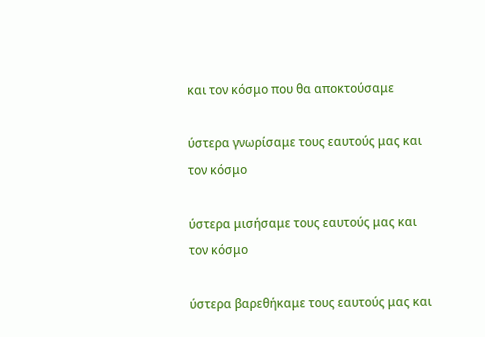και τον κόσμο που θα αποκτούσαμε

ύστερα γνωρίσαμε τους εαυτούς μας και τον κόσμο

ύστερα μισήσαμε τους εαυτούς μας και τον κόσμο

ύστερα βαρεθήκαμε τους εαυτούς μας και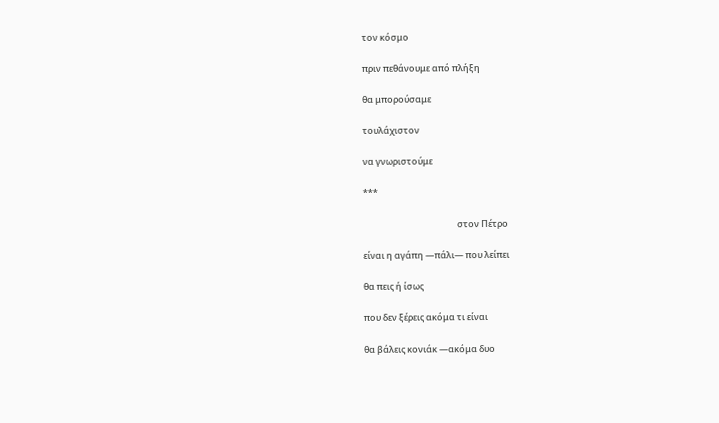τον κόσμο

πριν πεθάνουμε από πλήξη

θα μπορούσαμε

τουλάχιστον

να γνωριστούμε

***

                                               στον Πέτρο

είναι η αγάπη —πάλι— που λείπει

θα πεις ή ίσως

που δεν ξέρεις ακόμα τι είναι

θα βάλεις κονιάκ —ακόμα δυο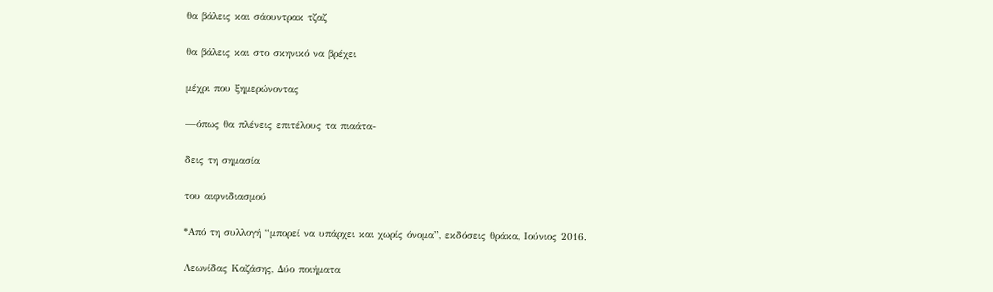θα βάλεις και σάουντρακ τζαζ

θα βάλεις και στο σκηνικό να βρέχει

μέχρι που ξημερώνοντας

—όπως θα πλένεις επιτέλους τα πιαάτα-

δεις τη σημασία

του αιφνιδιασμού

*Από τη συλλογή “μπορεί να υπάρχει και χωρίς όνομα”, εκδόσεις θράκα, Ιούνιος 2016.

Λεωνίδας Καζάσης, Δύο ποιήματα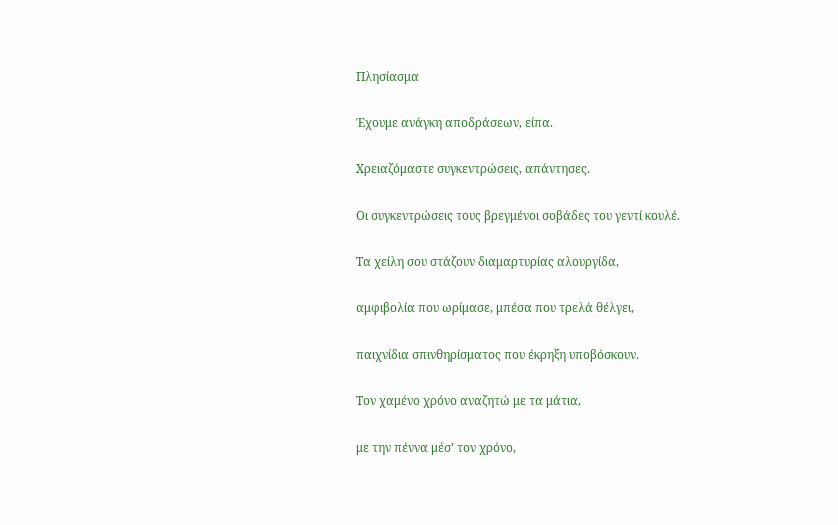Πλησίασμα

Έχουμε ανάγκη αποδράσεων, είπα.

Χρειαζόμαστε συγκεντρώσεις, απάντησες.

Οι συγκεντρώσεις τους βρεγμένοι σοβάδες του γεντί κουλέ.

Τα χείλη σου στάζουν διαμαρτυρίας αλουργίδα,

αμφιβολία που ωρίμασε, μπέσα που τρελά θέλγει,

παιχνίδια σπινθηρίσματος που έκρηξη υποβόσκουν.

Τον χαμένο χρόνο αναζητώ με τα μάτια,

με την πέννα μέσ’ τον χρόνο,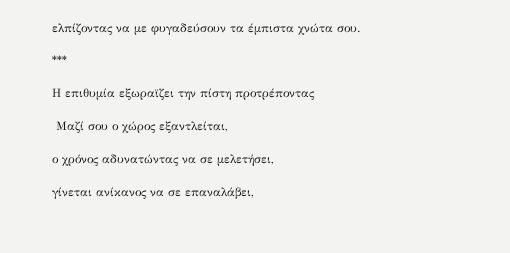ελπίζοντας να με φυγαδεύσουν τα έμπιστα χνώτα σου.

***

Η επιθυμία εξωραϊζει την πίστη προτρέποντας

 Μαζί σου ο χώρος εξαντλείται,

ο χρόνος αδυνατώντας να σε μελετήσει,

γίνεται ανίκανος να σε επαναλάβει,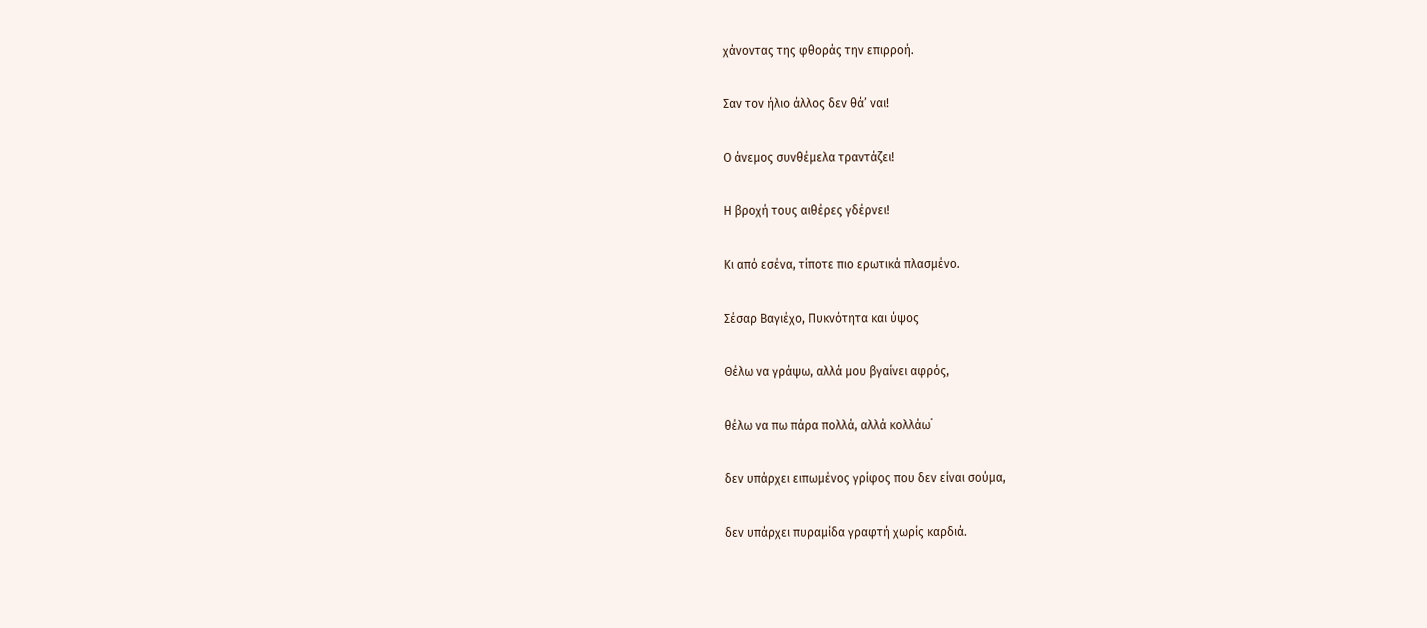χάνοντας της φθοράς την επιρροή.

Σαν τον ήλιο άλλος δεν θά’ ναι!

Ο άνεμος συνθέμελα τραντάζει!

Η βροχή τους αιθέρες γδέρνει!

Κι από εσένα, τίποτε πιο ερωτικά πλασμένο.

Σέσαρ Βαγιέχο, Πυκνότητα και ύψος

Θέλω να γράψω, αλλά μου βγαίνει αφρός,

θέλω να πω πάρα πολλά, αλλά κολλάω˙

δεν υπάρχει ειπωμένος γρίφος που δεν είναι σούμα,

δεν υπάρχει πυραμίδα γραφτή χωρίς καρδιά.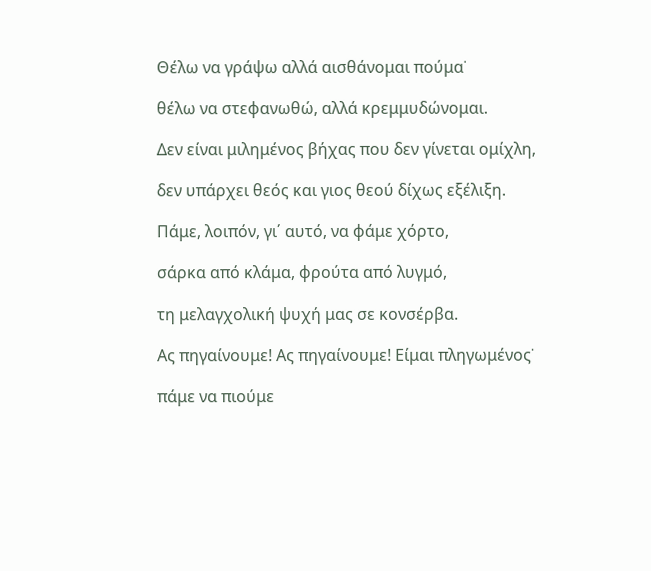Θέλω να γράψω αλλά αισθάνομαι πούμα˙

θέλω να στεφανωθώ, αλλά κρεμμυδώνομαι.

Δεν είναι μιλημένος βήχας που δεν γίνεται ομίχλη,

δεν υπάρχει θεός και γιος θεού δίχως εξέλιξη.

Πάμε, λοιπόν, γι΄ αυτό, να φάμε χόρτο,

σάρκα από κλάμα, φρούτα από λυγμό,

τη μελαγχολική ψυχή μας σε κονσέρβα.

Ας πηγαίνουμε! Ας πηγαίνουμε! Είμαι πληγωμένος˙

πάμε να πιούμε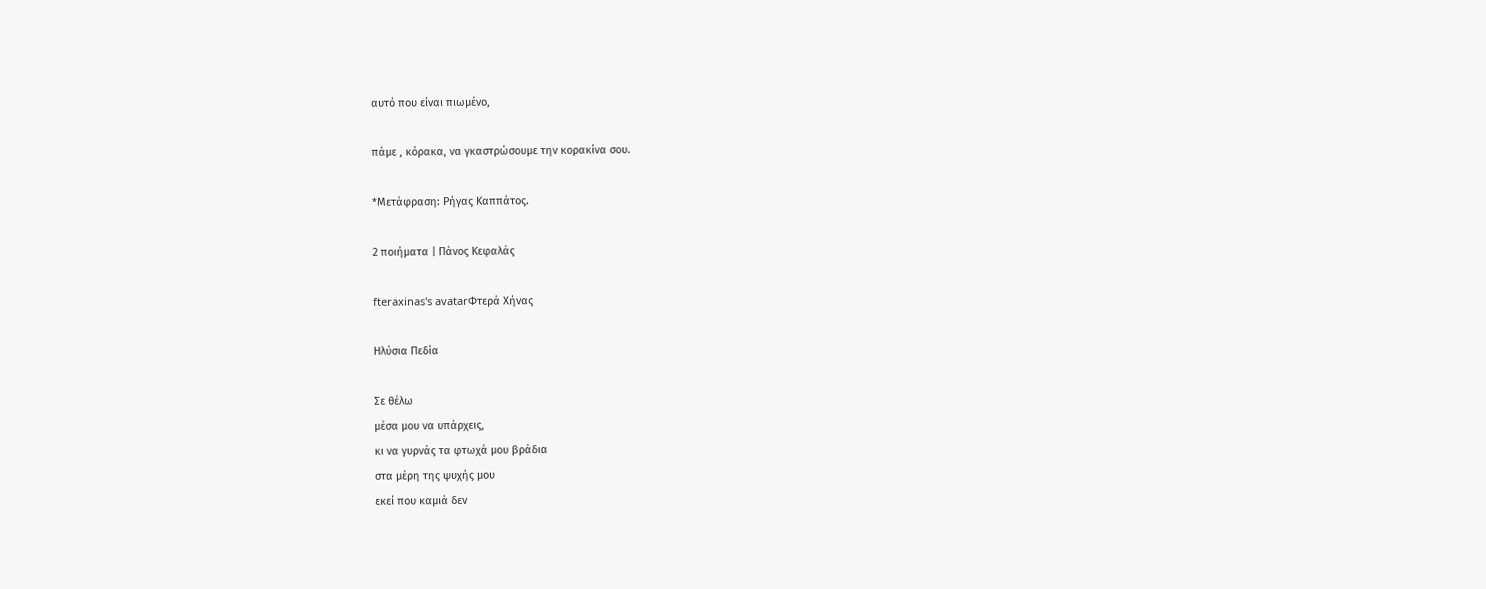αυτό που είναι πιωμένο,

πάμε , κόρακα, να γκαστρώσουμε την κορακίνα σου.

*Μετάφραση: Ρήγας Καππάτος.

2 ποιήματα | Πάνος Κεφαλάς

fteraxinas's avatarΦτερά Χήνας

Ηλύσια Πεδία

Σε θέλω
μέσα μου να υπάρχεις,
κι να γυρνάς τα φτωχά μου βράδια
στα μέρη της ψυχής μου
εκεί που καμιά δεν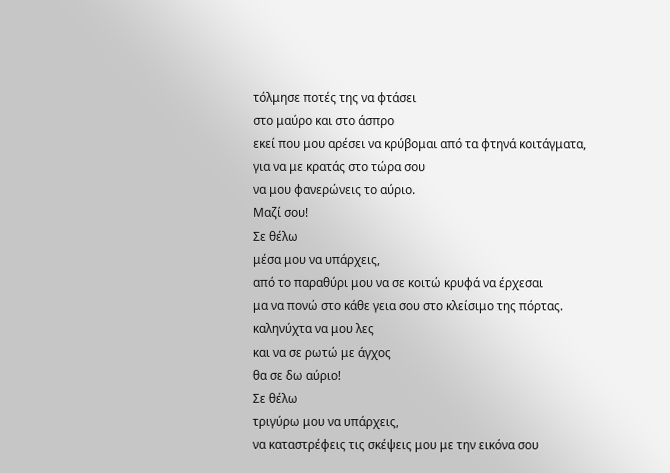τόλμησε ποτές της να φτάσει
στο μαύρο και στο άσπρο
εκεί που μου αρέσει να κρύβομαι από τα φτηνά κοιτάγματα,
για να με κρατάς στο τώρα σου
να μου φανερώνεις το αύριο.
Μαζί σου!
Σε θέλω
μέσα μου να υπάρχεις,
από το παραθύρι μου να σε κοιτώ κρυφά να έρχεσαι
μα να πονώ στο κάθε γεια σου στο κλείσιμο της πόρτας.
καληνύχτα να μου λες
και να σε ρωτώ με άγχος
θα σε δω αύριο!
Σε θέλω
τριγύρω μου να υπάρχεις,
να καταστρέφεις τις σκέψεις μου με την εικόνα σου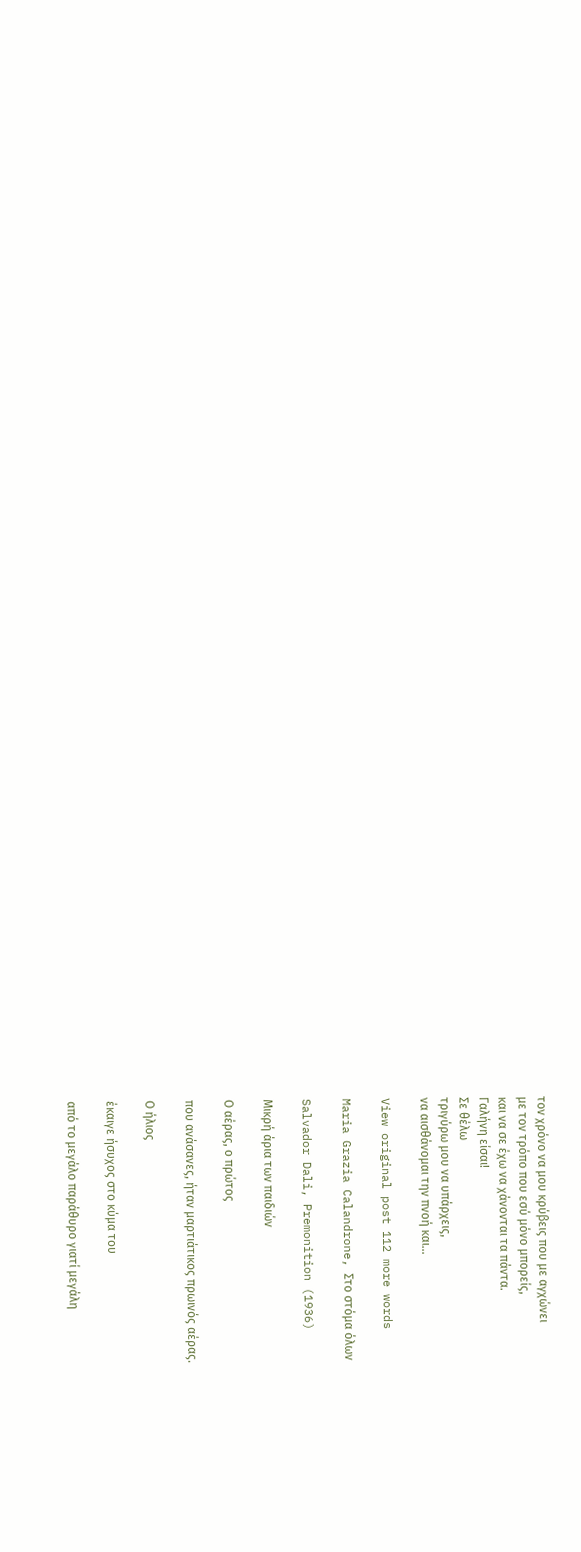τον χρόνο να μου κρύβεις που με αγχώνει
με τον τρόπο που εσύ μόνο μπορείς,
και να σε έχω να χάνονται τα πάντα.
Γαλήνη είσαι!
Σε θέλω
τριγύρω μου να υπάρχεις,
να αισθάνομαι την πνοή και…

View original post 112 more words

Maria Grazia Calandrone, Στο στόμα όλων

Salvador Dali, Premonition (1936)

Μικρή άρια των παιδιών

Ο αέρας, ο πρώτος

που ανάσανες, ήταν μαρτιάτικος πρωινός αέρας.

Ο ήλιος

έκαιγε ήσυχος στο κύμα του

από το μεγάλο παράθυρο γιατί μεγάλη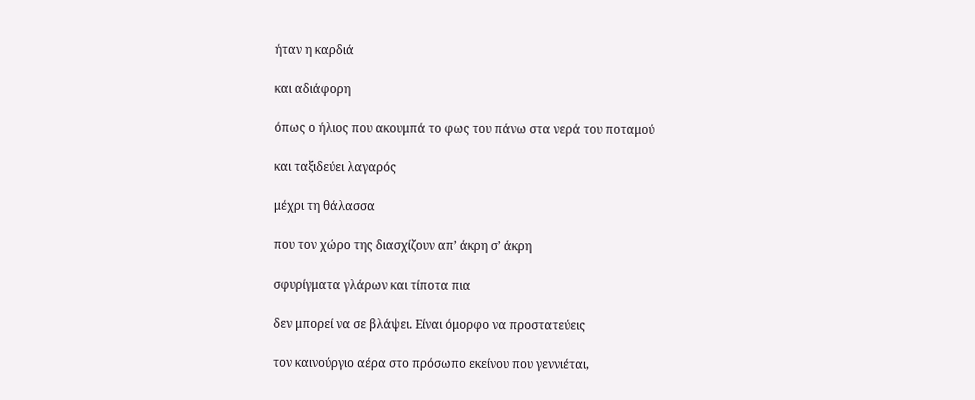ήταν η καρδιά

και αδιάφορη

όπως ο ήλιος που ακουμπά το φως του πάνω στα νερά του ποταμού

και ταξιδεύει λαγαρός

μέχρι τη θάλασσα

που τον χώρο της διασχίζουν απ’ άκρη σ’ άκρη

σφυρίγματα γλάρων και τίποτα πια

δεν μπορεί να σε βλάψει. Είναι όμορφο να προστατεύεις

τον καινούργιο αέρα στο πρόσωπο εκείνου που γεννιέται,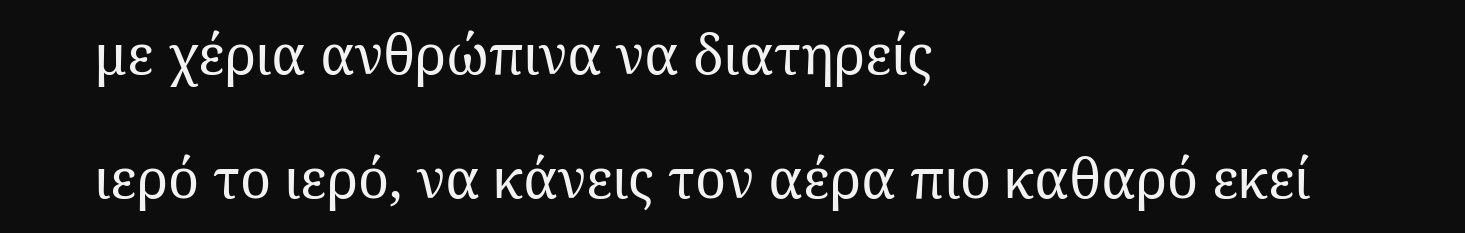με χέρια ανθρώπινα να διατηρείς

ιερό το ιερό, να κάνεις τον αέρα πιο καθαρό εκεί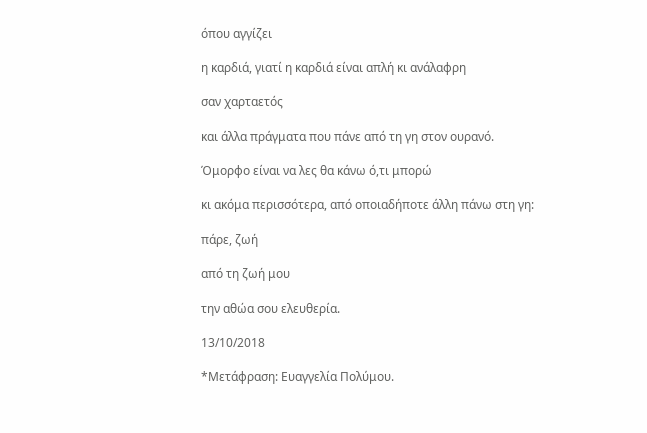όπου αγγίζει

η καρδιά, γιατί η καρδιά είναι απλή κι ανάλαφρη

σαν χαρταετός

και άλλα πράγματα που πάνε από τη γη στον ουρανό.

Όμορφο είναι να λες θα κάνω ό,τι μπορώ

κι ακόμα περισσότερα, από οποιαδήποτε άλλη πάνω στη γη:

πάρε, ζωή

από τη ζωή μου

την αθώα σου ελευθερία.

13/10/2018

*Μετάφραση: Ευαγγελία Πολύμου.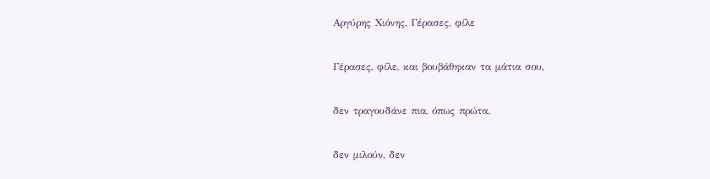Αργύρης Χιόνης, Γέρασες, φίλε

Γέρασες, φίλε, και βουβάθηκαν τα μάτια σου,

δεν τραγουδάνε πια, όπως πρώτα,

δεν μιλούν, δεν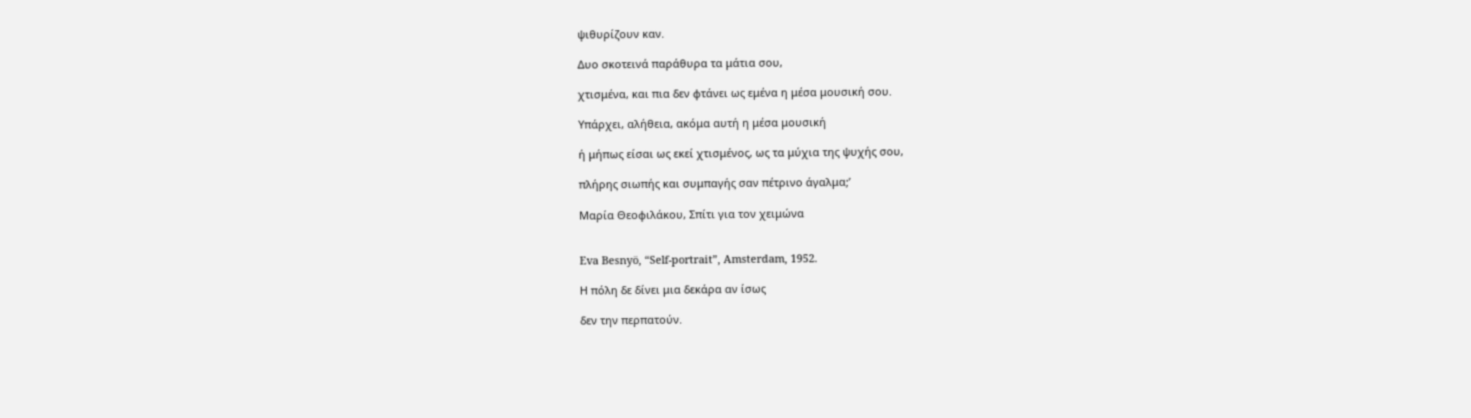ψιθυρίζουν καν.

Δυο σκοτεινά παράθυρα τα μάτια σου,

χτισμένα, και πια δεν φτάνει ως εμένα η μέσα μουσική σου.

Υπάρχει, αλήθεια, ακόμα αυτή η μέσα μουσική

ή μήπως είσαι ως εκεί χτισμένος, ως τα μύχια της ψυχής σου,

πλήρης σιωπής και συμπαγής σαν πέτρινο άγαλμα;’

Μαρία Θεοφιλάκου, Σπίτι για τον χειμώνα


Eva Besnyö, “Self-portrait”, Amsterdam, 1952.

Η πόλη δε δίνει μια δεκάρα αν ίσως

δεν την περπατούν.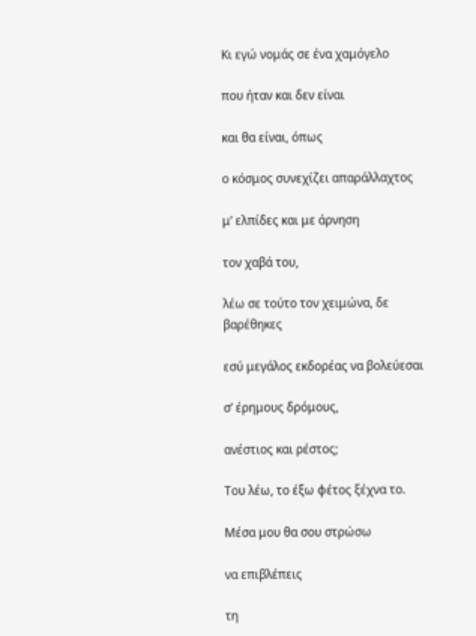Κι εγώ νομάς σε ένα χαμόγελο

που ήταν και δεν είναι

και θα είναι, όπως

ο κόσμος συνεχίζει απαράλλαχτος

μ’ ελπίδες και με άρνηση

τον χαβά του,

λέω σε τούτο τον χειμώνα, δε βαρέθηκες

εσύ μεγάλος εκδορέας να βολεύεσαι

σ’ έρημους δρόμους,

ανέστιος και ρέστος;

Του λέω, το έξω φέτος ξέχνα το.

Μέσα μου θα σου στρώσω

να επιβλέπεις

τη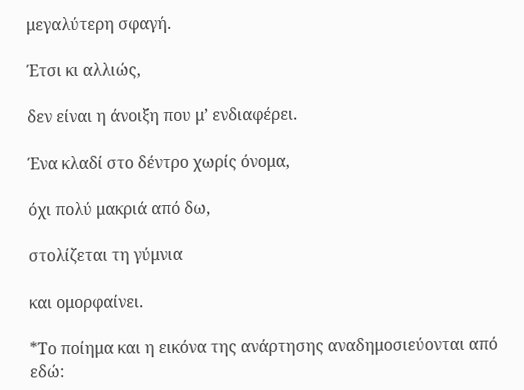μεγαλύτερη σφαγή.

Έτσι κι αλλιώς,

δεν είναι η άνοιξη που μ’ ενδιαφέρει.

Ένα κλαδί στο δέντρο χωρίς όνομα,

όχι πολύ μακριά από δω,

στολίζεται τη γύμνια

και ομορφαίνει.

*Το ποίημα και η εικόνα της ανάρτησης αναδημοσιεύονται από εδώ: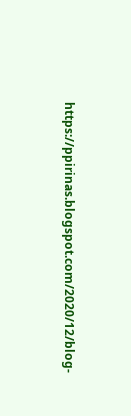https://ppirinas.blogspot.com/2020/12/blog-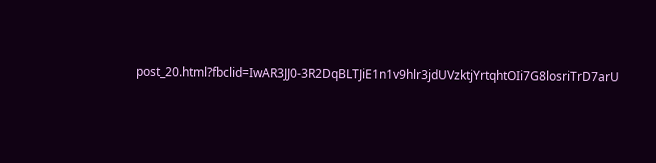post_20.html?fbclid=IwAR3JJ0-3R2DqBLTJiE1n1v9hlr3jdUVzktjYrtqhtOIi7G8losriTrD7arU